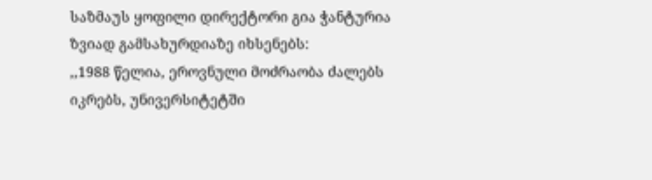საზმაუს ყოფილი დირექტორი გია ჭანტურია ზვიად გამსახურდიაზე იხსენებს:
,,1988 წელია, ეროვნული მოძრაობა ძალებს იკრებს, უნივერსიტეტში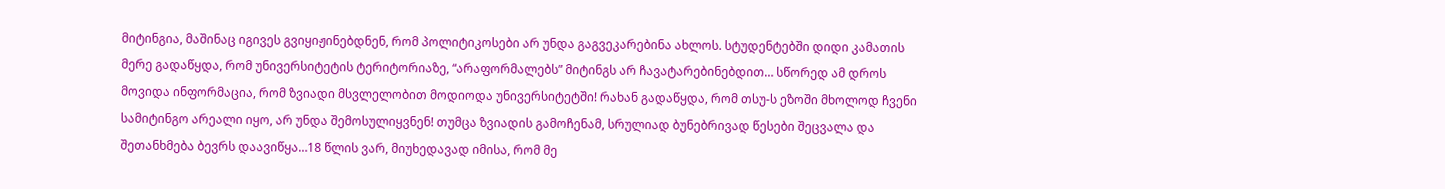მიტინგია, მაშინაც იგივეს გვიყიჟინებდნენ, რომ პოლიტიკოსები არ უნდა გაგვეკარებინა ახლოს. სტუდენტებში დიდი კამათის მერე გადაწყდა, რომ უნივერსიტეტის ტერიტორიაზე, “არაფორმალებს” მიტინგს არ ჩავატარებინებდით… სწორედ ამ დროს მოვიდა ინფორმაცია, რომ ზვიადი მსვლელობით მოდიოდა უნივერსიტეტში! რახან გადაწყდა, რომ თსუ-ს ეზოში მხოლოდ ჩვენი სამიტინგო არეალი იყო, არ უნდა შემოსულიყვნენ! თუმცა ზვიადის გამოჩენამ, სრულიად ბუნებრივად წესები შეცვალა და შეთანხმება ბევრს დაავიწყა…18 წლის ვარ, მიუხედავად იმისა, რომ მე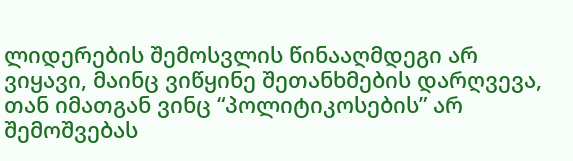ლიდერების შემოსვლის წინააღმდეგი არ ვიყავი, მაინც ვიწყინე შეთანხმების დარღვევა, თან იმათგან ვინც “პოლიტიკოსების” არ შემოშვებას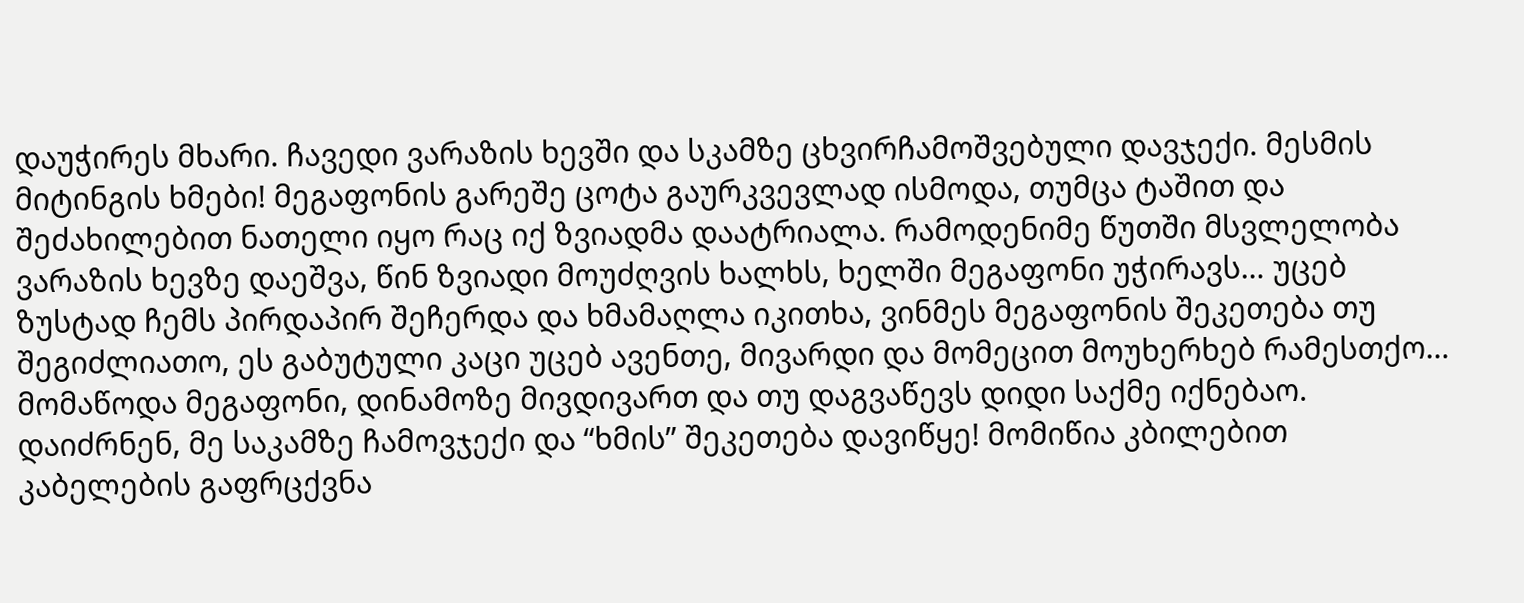დაუჭირეს მხარი. ჩავედი ვარაზის ხევში და სკამზე ცხვირჩამოშვებული დავჯექი. მესმის მიტინგის ხმები! მეგაფონის გარეშე ცოტა გაურკვევლად ისმოდა, თუმცა ტაშით და შეძახილებით ნათელი იყო რაც იქ ზვიადმა დაატრიალა. რამოდენიმე წუთში მსვლელობა ვარაზის ხევზე დაეშვა, წინ ზვიადი მოუძღვის ხალხს, ხელში მეგაფონი უჭირავს… უცებ ზუსტად ჩემს პირდაპირ შეჩერდა და ხმამაღლა იკითხა, ვინმეს მეგაფონის შეკეთება თუ შეგიძლიათო, ეს გაბუტული კაცი უცებ ავენთე, მივარდი და მომეცით მოუხერხებ რამესთქო… მომაწოდა მეგაფონი, დინამოზე მივდივართ და თუ დაგვაწევს დიდი საქმე იქნებაო. დაიძრნენ, მე საკამზე ჩამოვჯექი და “ხმის” შეკეთება დავიწყე! მომიწია კბილებით კაბელების გაფრცქვნა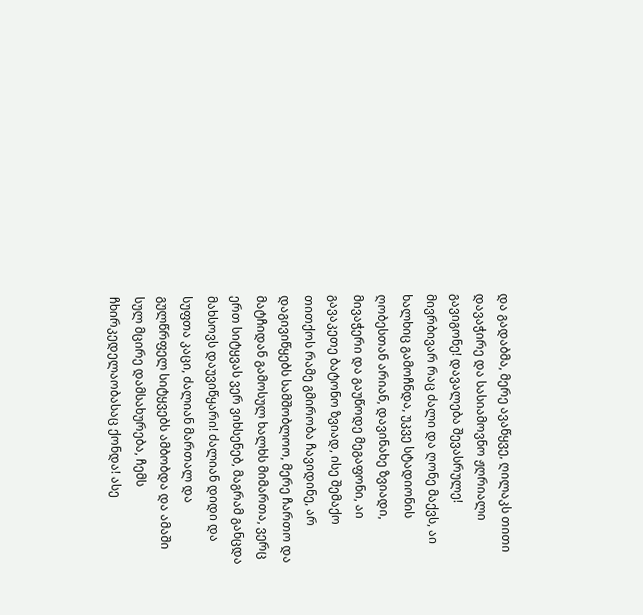და გადაბმა, მერე ავაწყვე, ღილაკს თითი დავაჭირე და სასიამოვნო ჟღრიალი გავიგონე! დავალება შევასრულე! მივრბივარ რაც ძალი და ღონე მაქვს, აი ხალხიც გამოჩნდა, უკვე სტადიონის ღობესთან არიან, დავინახე ზვიადი, მივაჭერი და გაუწოდე მეგაფონი, აი გავაკეთე ბატონო ზვიად, ისე შემაქო თითქოს რამე გმირობა ჩავიდინე, არ დაგივიწყებს სამშობლოო, მერე ჩართო და მატჩიდან გამოსულ ხალხს მიმართა, ვერც ერთ სიტყვას ვერ ვიხსენებ, მაგრამ განცდა მახსოვს დაუვიწყარი! ძალიან დიდი და სუფთა კაცი, ძალიან მართალ და გულწრფელ სიტყვებს ამბობდა და ამაში სულ მცირე დამსახურება, ჩემს ჩხირკედელაობასაც ქონდა! ასე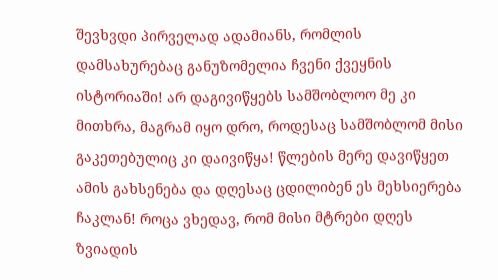შევხვდი პირველად ადამიანს, რომლის დამსახურებაც განუზომელია ჩვენი ქვეყნის ისტორიაში! არ დაგივიწყებს სამშობლოო მე კი მითხრა, მაგრამ იყო დრო, როდესაც სამშობლომ მისი გაკეთებულიც კი დაივიწყა! წლების მერე დავიწყეთ ამის გახსენება და დღესაც ცდილიბენ ეს მეხსიერება ჩაკლან! როცა ვხედავ, რომ მისი მტრები დღეს ზვიადის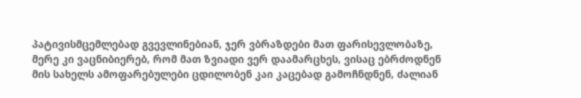პატივისმცემლებად გვევლინებიან, ჯერ ვბრაზდები მათ ფარისევლობაზე, მერე კი ვაცნიბიერებ, რომ მათ ზვიადი ვერ დაამარცხეს, ვისაც ებრძოდნენ მის სახელს ამოფარებულები ცდილობენ კაი კაცებად გამოჩნდნენ, ძალიან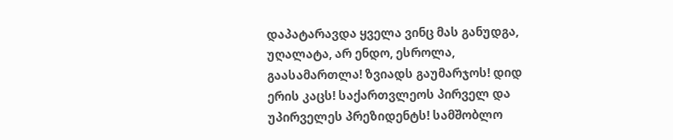დაპატარავდა ყველა ვინც მას განუდგა, უღალატა, არ ენდო, ესროლა, გაასამართლა! ზვიადს გაუმარჯოს! დიდ ერის კაცს! საქართვლეოს პირველ და უპირველეს პრეზიდენტს! სამშობლო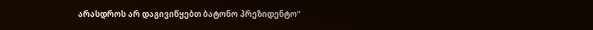არასდროს არ დაგივიწყებთ ბატონო პრეზიდენტო”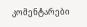კომენტარები